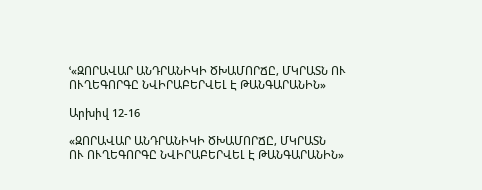ՙ«ԶՈՐԱՎԱՐ ԱՆԴՐԱՆԻԿԻ ԾԽԱՄՈՐՃԸ, ՄԿՐԱՏՆ ՈՒ ՈՒՂԵԳՈՐԳԸ ՆՎԻՐԱԲԵՐՎԵԼ Է ԹԱՆԳԱՐԱՆԻՆ»

Արխիվ 12-16

«ԶՈՐԱՎԱՐ ԱՆԴՐԱՆԻԿԻ ԾԽԱՄՈՐՃԸ, ՄԿՐԱՏՆ
ՈՒ ՈՒՂԵԳՈՐԳԸ ՆՎԻՐԱԲԵՐՎԵԼ Է ԹԱՆԳԱՐԱՆԻՆ»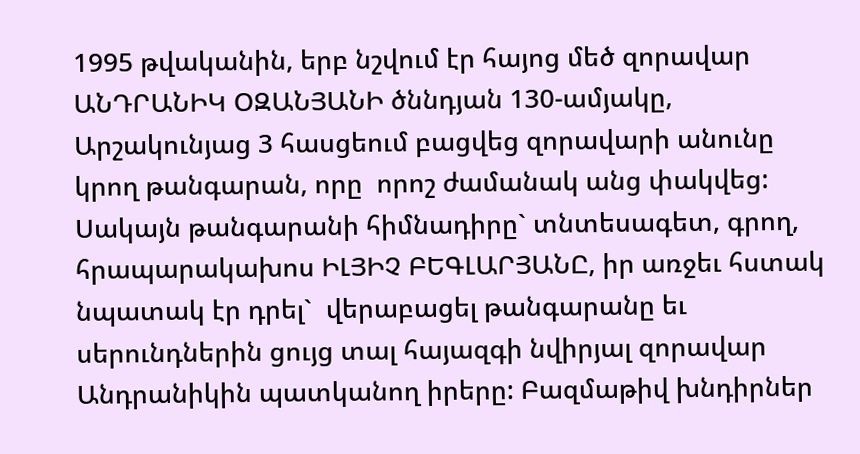1995 թվականին, երբ նշվում էր հայոց մեծ զորավար ԱՆԴՐԱՆԻԿ ՕԶԱՆՅԱՆԻ ծննդյան 130-ամյակը, Արշակունյաց 3 հասցեում բացվեց զորավարի անունը կրող թանգարան, որը  որոշ ժամանակ անց փակվեց: Սակայն թանգարանի հիմնադիրը` տնտեսագետ, գրող, հրապարակախոս ԻԼՅԻՉ ԲԵԳԼԱՐՅԱՆԸ, իր առջեւ հստակ նպատակ էր դրել`  վերաբացել թանգարանը եւ սերունդներին ցույց տալ հայազգի նվիրյալ զորավար Անդրանիկին պատկանող իրերը: Բազմաթիվ խնդիրներ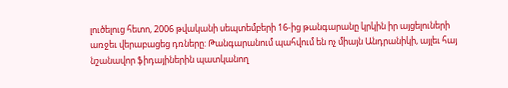լուծելուց հետո, 2006 թվականի սեպտեմբերի 16-ից թանգարանը կրկին իր այցելուների առջեւ վերաբացեց դռները: Թանգարանում պահվում են ոչ միայն Անդրանիկի, այլեւ հայ նշանավոր ֆիդայիներին պատկանող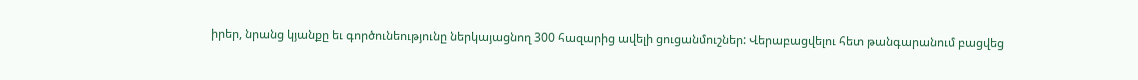իրեր, նրանց կյանքը եւ գործունեությունը ներկայացնող 300 հազարից ավելի ցուցանմուշներ: Վերաբացվելու հետ թանգարանում բացվեց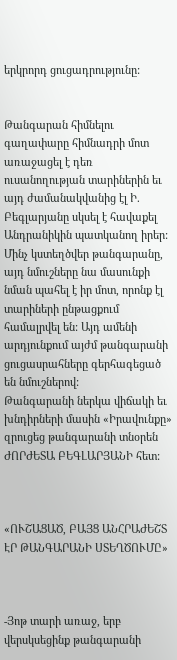երկրորդ ցուցադրությունը:


Թանգարան հիմնելու գաղափարը հիմնադրի մոտ առաջացել է դեռ ուսանողության տարիներին եւ այդ ժամանակվանից էլ Ի. Բեգլարյանը սկսել է հավաքել Անդրանիկին պատկանող իրեր: Մինչ կստեղծվեր թանգարանը, այդ նմուշները նա մասունքի նման պահել է իր մոտ, որոնք էլ տարիների ընթացքում համալրվել են: Այդ ամենի արդյունքում այժմ թանգարանի ցուցասրահները գերհագեցած են նմուշներով:
Թանգարանի ներկա վիճակի եւ խնդիրների մասին «Իրավունքը» զրուցեց թանգարանի տնօրեն ԺՈՐԺԵՏԱ ԲԵԳԼԱՐՅԱՆԻ հետ:



«ՈՒՇԱՑԱԾ, ԲԱՅՑ ԱՆՀՐԱԺԵՇՏ ԷՐ ԹԱՆԳԱՐԱՆԻ ՍՏԵՂԾՈՒՄԸ»



-Յոթ տարի առաջ, երբ վերսկսեցինք թանգարանի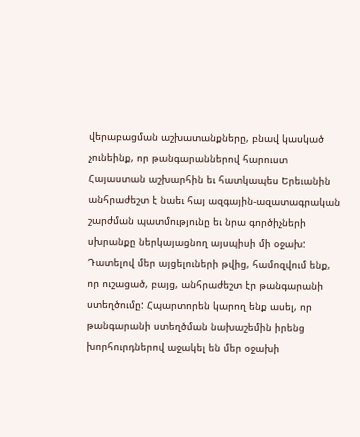վերաբացման աշխատանքները, բնավ կասկած չունեինք, որ թանգարաններով հարուստ Հայաստան աշխարհին եւ հատկապես Երեւանին անհրաժեշտ է նաեւ հայ ազգային-ազատագրական շարժման պատմությունը եւ նրա գործիչների սխրանքը ներկայացնող այսպիսի մի օջախ: Դատելով մեր այցելուների թվից, համոզվում ենք, որ ուշացած, բայց, անհրաժեշտ էր թանգարանի ստեղծումը: Հպարտորեն կարող ենք ասել, որ թանգարանի ստեղծման նախաշեմին իրենց խորհուրդներով աջակել են մեր օջախի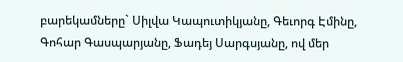բարեկամները` Սիլվա Կապուտիկյանը, Գեւորգ Էմինը, Գոհար Գասպարյանը, Ֆադեյ Սարգսյանը, ով մեր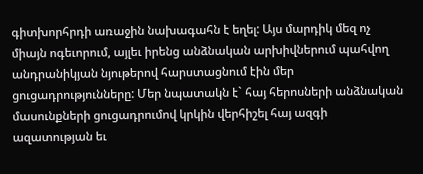գիտխորհրդի առաջին նախագահն է եղել: Այս մարդիկ մեզ ոչ միայն ոգեւորում, այլեւ իրենց անձնական արխիվներում պահվող անդրանիկյան նյութերով հարստացնում էին մեր ցուցադրությունները: Մեր նպատակն է` հայ հերոսների անձնական մասունքների ցուցադրումով կրկին վերհիշել հայ ազգի ազատության եւ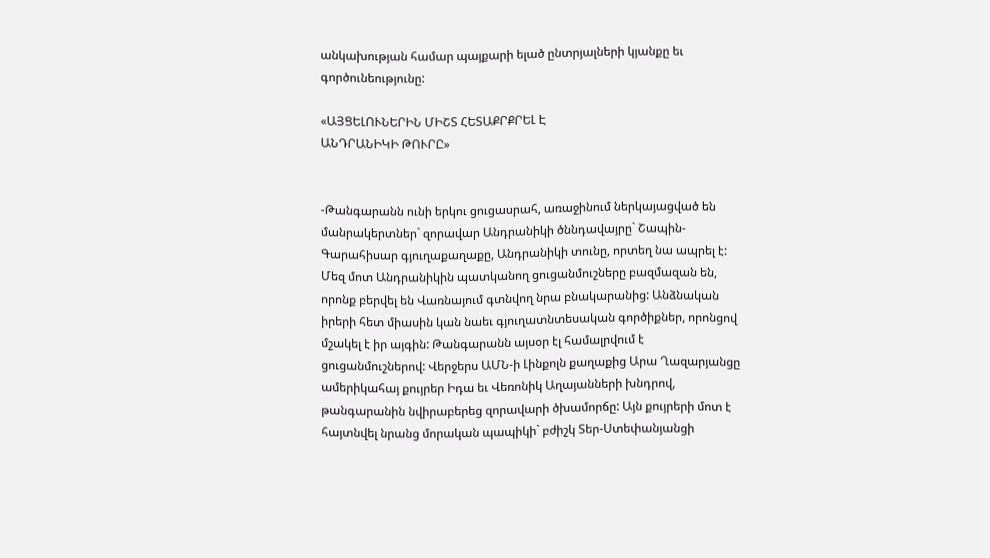անկախության համար պայքարի ելած ընտրյալների կյանքը եւ գործունեությունը:

«ԱՅՑԵԼՈՒՆԵՐԻՆ ՄԻՇՏ ՀԵՏԱՔՐՔՐԵԼ Է
ԱՆԴՐԱՆԻԿԻ ԹՈՒՐԸ»


-Թանգարանն ունի երկու ցուցասրահ, առաջինում ներկայացված են մանրակերտներ` զորավար Անդրանիկի ծննդավայրը` Շապին-Գարահիսար գյուղաքաղաքը, Անդրանիկի տունը, որտեղ նա ապրել է: Մեզ մոտ Անդրանիկին պատկանող ցուցանմուշները բազմազան են, որոնք բերվել են Վառնայում գտնվող նրա բնակարանից: Անձնական իրերի հետ միասին կան նաեւ գյուղատնտեսական գործիքներ, որոնցով մշակել է իր այգին: Թանգարանն այսօր էլ համալրվում է ցուցանմուշներով: Վերջերս ԱՄՆ-ի Լինքոլն քաղաքից Արա Ղազարյանցը ամերիկահայ քույրեր Իդա եւ Վեռոնիկ Աղայանների խնդրով, թանգարանին նվիրաբերեց զորավարի ծխամորճը: Այն քույրերի մոտ է հայտնվել նրանց մորական պապիկի` բժիշկ Տեր-Ստեփանյանցի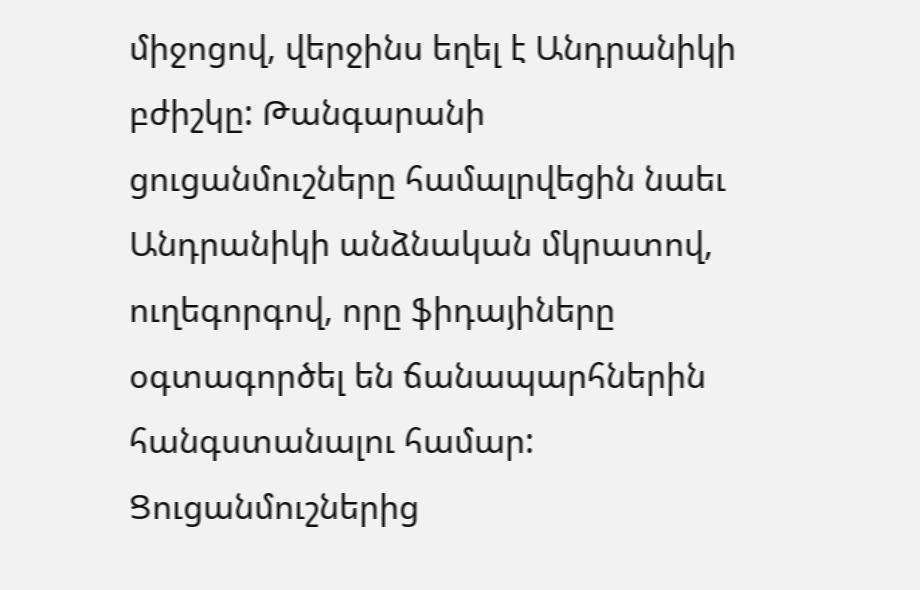միջոցով, վերջինս եղել է Անդրանիկի բժիշկը: Թանգարանի ցուցանմուշները համալրվեցին նաեւ Անդրանիկի անձնական մկրատով, ուղեգորգով, որը ֆիդայիները օգտագործել են ճանապարհներին հանգստանալու համար: Ցուցանմուշներից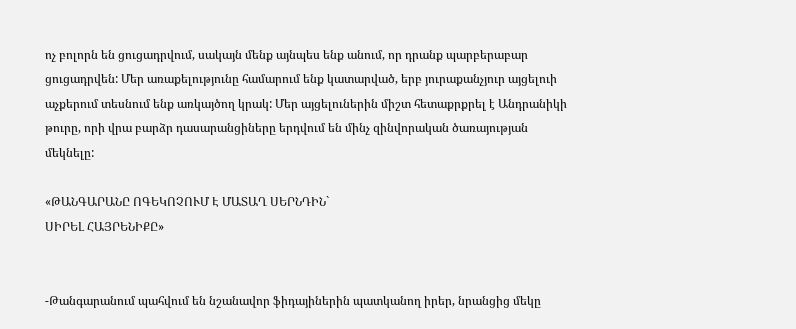ոչ բոլորն են ցուցադրվում, սակայն մենք այնպես ենք անում, որ դրանք պարբերաբար ցուցադրվեն: Մեր առաքելությունը համարում ենք կատարված, երբ յուրաքանչյուր այցելուի աչքերում տեսնում ենք առկայծող կրակ: Մեր այցելուներին միշտ հետաքրքրել է Անդրանիկի թուրը, որի վրա բարձր դասարանցիները երդվում են մինչ զինվորական ծառայության մեկնելը:

«ԹԱՆԳԱՐԱՆԸ ՈԳԵԿՈՉՈՒՄ Է ՄԱՏԱՂ ՍԵՐՆԴԻՆ`
ՍԻՐԵԼ ՀԱՅՐԵՆԻՔԸ»


-Թանգարանում պահվում են նշանավոր ֆիդայիներին պատկանող իրեր, նրանցից մեկը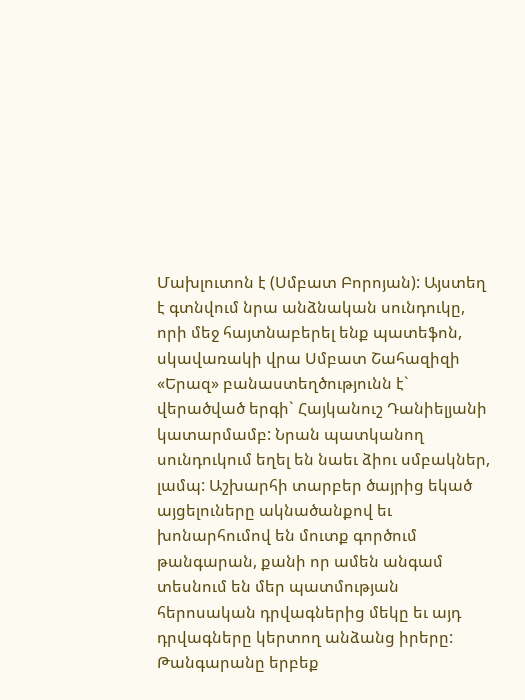Մախլուտոն է (Սմբատ Բորոյան): Այստեղ է գտնվում նրա անձնական սունդուկը, որի մեջ հայտնաբերել ենք պատեֆոն, սկավառակի վրա Սմբատ Շահազիզի «Երազ» բանաստեղծությունն է` վերածված երգի` Հայկանուշ Դանիելյանի կատարմամբ: Նրան պատկանող սունդուկում եղել են նաեւ ձիու սմբակներ, լամպ: Աշխարհի տարբեր ծայրից եկած այցելուները ակնածանքով եւ խոնարհումով են մուտք գործում թանգարան, քանի որ ամեն անգամ տեսնում են մեր պատմության հերոսական դրվագներից մեկը եւ այդ դրվագները կերտող անձանց իրերը: Թանգարանը երբեք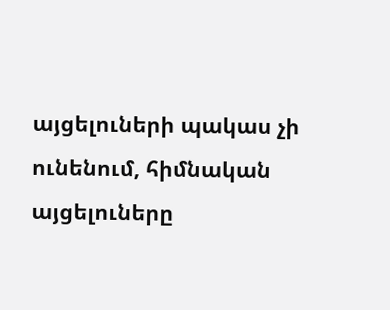այցելուների պակաս չի ունենում, հիմնական այցելուները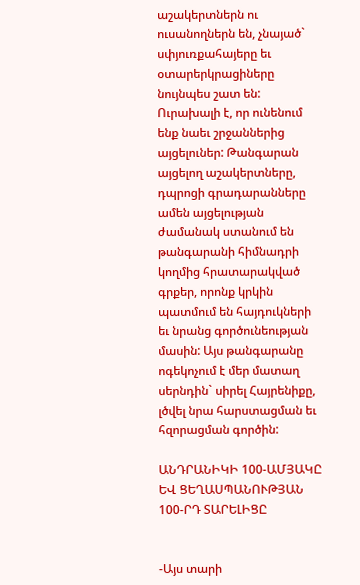աշակերտներն ու ուսանողներն են, չնայած` սփյուռքահայերը եւ օտարերկրացիները նույնպես շատ են: Ուրախալի է, որ ունենում ենք նաեւ շրջաններից այցելուներ: Թանգարան այցելող աշակերտները, դպրոցի գրադարանները ամեն այցելության ժամանակ ստանում են թանգարանի հիմնադրի կողմից հրատարակված գրքեր, որոնք կրկին պատմում են հայդուկների եւ նրանց գործունեության մասին: Այս թանգարանը ոգեկոչում է մեր մատաղ սերնդին` սիրել Հայրենիքը, լծվել նրա հարստացման եւ հզորացման գործին:

ԱՆԴՐԱՆԻԿԻ 100-ԱՄՅԱԿԸ ԵՎ ՑԵՂԱՍՊԱՆՈՒԹՅԱՆ
100-ՐԴ ՏԱՐԵԼԻՑԸ


-Այս տարի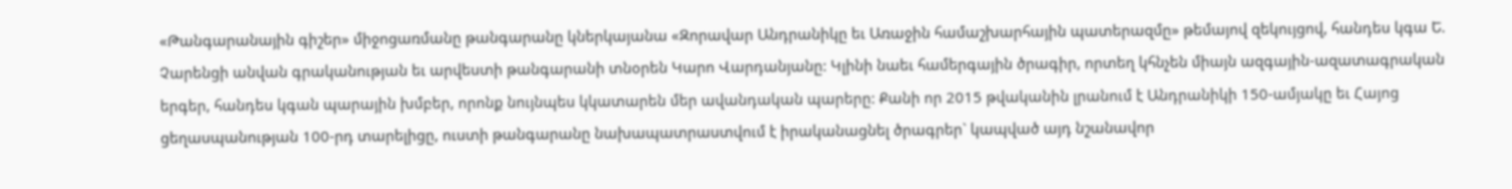«Թանգարանային գիշեր» միջոցառմանը թանգարանը կներկայանա «Զորավար Անդրանիկը եւ Առաջին համաշխարհային պատերազմը» թեմայով զեկույցով, հանդես կգա Ե. Չարենցի անվան գրականության եւ արվեստի թանգարանի տնօրեն Կարո Վարդանյանը: Կլինի նաեւ համերգային ծրագիր, որտեղ կհնչեն միայն ազգային-ազատագրական երգեր, հանդես կգան պարային խմբեր, որոնք նույնպես կկատարեն մեր ավանդական պարերը: Քանի որ 2015 թվականին լրանում է Անդրանիկի 150-ամյակը եւ Հայոց ցեղասպանության 100-րդ տարելիցը, ուստի թանգարանը նախապատրաստվում է իրականացնել ծրագրեր` կապված այդ նշանավոր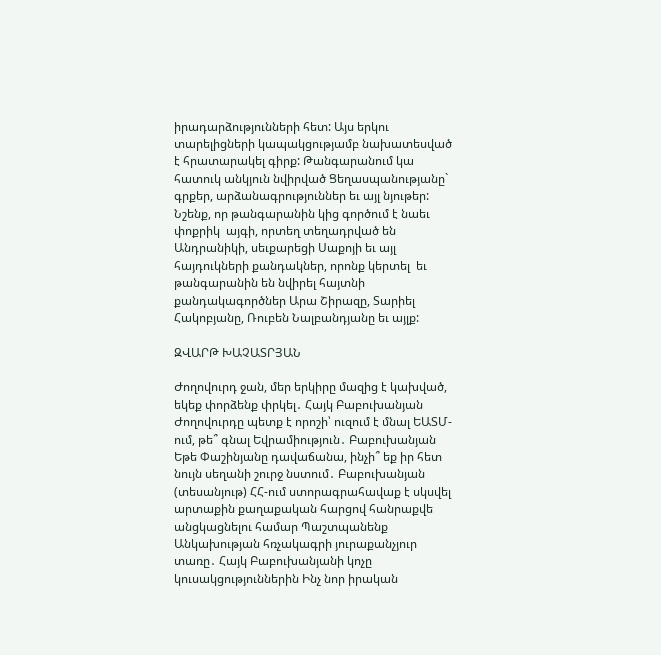իրադարձությունների հետ: Այս երկու տարելիցների կապակցությամբ նախատեսված է հրատարակել գիրք: Թանգարանում կա հատուկ անկյուն նվիրված Ցեղասպանությանը` գրքեր, արձանագրություններ եւ այլ նյութեր:
Նշենք, որ թանգարանին կից գործում է նաեւ փոքրիկ  այգի, որտեղ տեղադրված են Անդրանիկի, սեւքարեցի Սաքոյի եւ այլ հայդուկների քանդակներ, որոնք կերտել  եւ թանգարանին են նվիրել հայտնի քանդակագործներ Արա Շիրազը, Տարիել Հակոբյանը, Ռուբեն Նալբանդյանը եւ այլք:

ԶՎԱՐԹ ԽԱՉԱՏՐՅԱՆ

Ժողովուրդ ջան, մեր երկիրը մազից է կախված, եկեք փորձենք փրկել․ Հայկ Բաբուխանյան Ժողովուրդը պետք է որոշի՝ ուզում է մնալ ԵԱՏՄ-ում, թե՞ գնալ Եվրամիություն․ Բաբուխանյան Եթե Փաշինյանը դավաճանա, ինչի՞ եք իր հետ նույն սեղանի շուրջ նստում․ Բաբուխանյան (տեսանյութ) ՀՀ-ում ստորագրահավաք է սկսվել արտաքին քաղաքական հարցով հանրաքվե անցկացնելու համար Պաշտպանենք Անկախության հռչակագրի յուրաքանչյուր տառը․ Հայկ Բաբուխանյանի կոչը կուսակցություններին Ինչ նոր իրական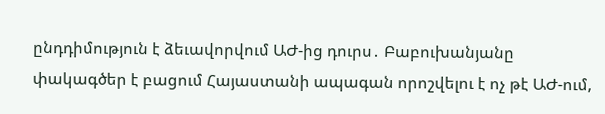ընդդիմություն է ձեւավորվում ԱԺ-ից դուրս․ Բաբուխանյանը փակագծեր է բացում Հայաստանի ապագան որոշվելու է ոչ թէ ԱԺ-ում,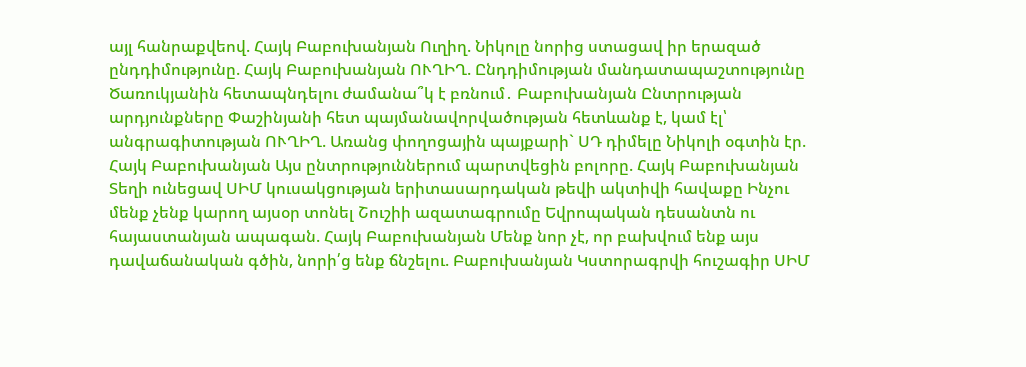այլ հանրաքվեով. Հայկ Բաբուխանյան Ուղիղ. Նիկոլը նորից ստացավ իր երազած ընդդիմությունը. Հայկ Բաբուխանյան ՈՒՂԻՂ. Ընդդիմության մանդատապաշտությունը Ծառուկյանին հետապնդելու ժամանա՞կ է բռնում․ Բաբուխանյան Ընտրության արդյունքները Փաշինյանի հետ պայմանավորվածության հետևանք է, կամ էլ՝ անգրագիտության ՈՒՂԻՂ. Առանց փողոցային պայքարի` ՍԴ դիմելը Նիկոլի օգտին էր. Հայկ Բաբուխանյան Այս ընտրություններում պարտվեցին բոլորը. Հայկ Բաբուխանյան Տեղի ունեցավ ՍԻՄ կուսակցության երիտասարդական թեվի ակտիվի հավաքը Ինչու մենք չենք կարող այսօր տոնել Շուշիի ազատագրումը Եվրոպական դեսանտն ու հայաստանյան ապագան. Հայկ Բաբուխանյան Մենք նոր չէ, որ բախվում ենք այս դավաճանական գծին, նորի՛ց ենք ճնշելու. Բաբուխանյան Կստորագրվի հուշագիր ՍԻՄ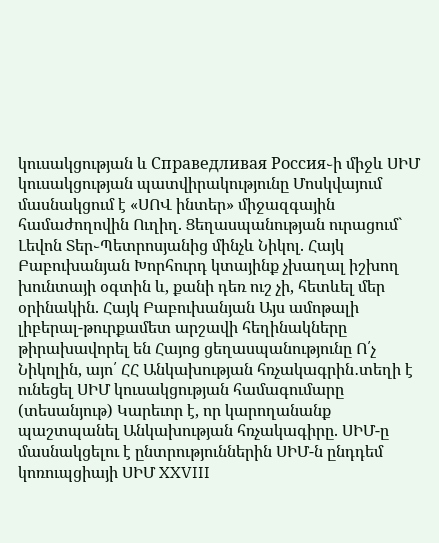կուսակցության և Справедливая Россия֊ի միջև ՍԻՄ կուսակցության պատվիրակությունը Մոսկվայում մասնակցում է «ՍՈՎ ինտեր» միջազգային համաժողովին Ուղիղ. Ցեղասպանության ուրացում` Լեվոն Տեր֊Պետրոսյանից մինչև Նիկոլ. Հայկ Բաբուխանյան Խորհուրդ կտայինք չխաղալ իշխող խունտայի օգտին և, քանի դեռ ուշ չի, հետևել մեր օրինակին. Հայկ Բաբուխանյան Այս ամոթալի լիբերալ-թուրքամետ արշավի հեղինակները թիրախավորել են Հայոց ցեղասպանությունը Ո՛չ Նիկոլին, այո՛ ՀՀ Անկախության հռչակագրին․տեղի է ունեցել ՍԻՄ կուսակցության համագումարը (տեսանյութ) Կարեւոր է, որ կարողանանք պաշտպանել Անկախության հռչակագիրը. ՍԻՄ-ը մասնակցելու է ընտրություններին ՍԻՄ-ն ընդդեմ կոռուպցիայի ՍԻՄ XXVIII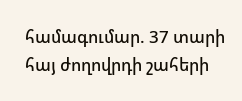համագումար. 37 տարի հայ ժողովրդի շահերի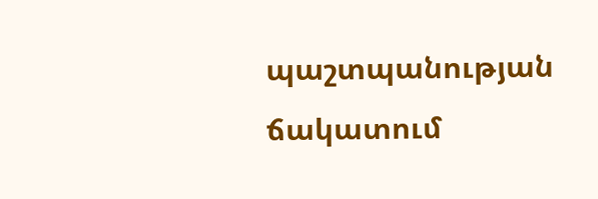պաշտպանության ճակատում